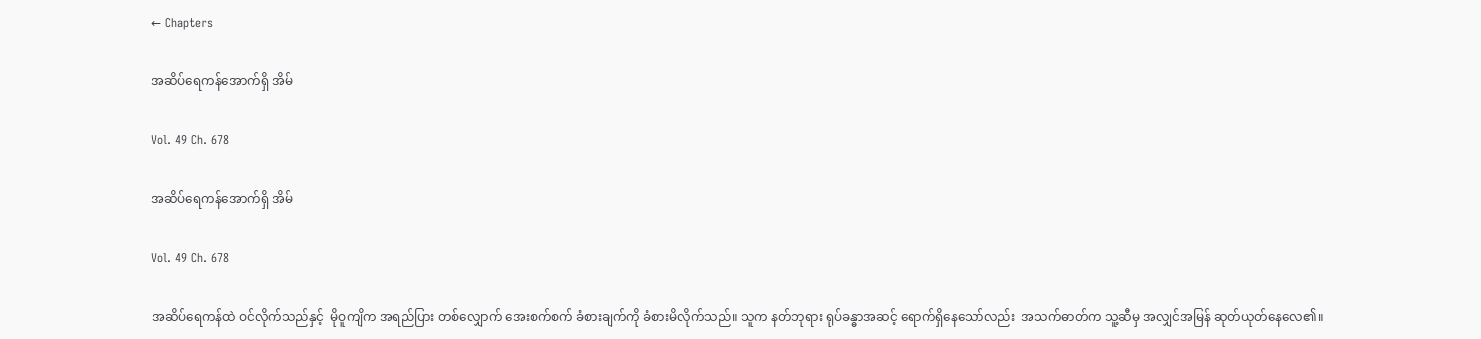← Chapters

အဆိပ်ရေကန်အောက်ရှိ အိမ်

Vol. 49 Ch. 678

အဆိပ်ရေကန်အောက်ရှိ အိမ်

Vol. 49 Ch. 678

အဆိပ်ရေကန်ထဲ ဝင်လိုက်သည်နှင့်  မိုဝူကျိက အရည်ပြား တစ်လျှောက် အေးစက်စက် ခံစားချက်ကို ခံစားမိလိုက်သည်။ သူက နတ်ဘုရား ရုပ်ခန္ဓာအဆင့် ရောက်ရှိနေသော်လည်း  အသက်ဓာတ်က သူ့ဆီမှ အလျှင်အမြန် ဆုတ်ယုတ်နေလေ၏။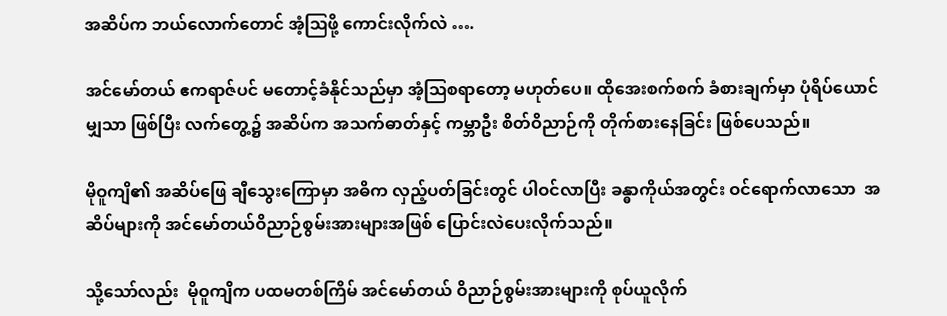အဆိပ်က ဘယ်လောက်တောင် အံ့ဩဖို့ ကောင်းလိုက်လဲ ….

အင်မော်တယ် ဧကရာဇ်ပင် မတောင့်ခံနိုင်သည်မှာ အံ့ဩစရာတော့ မဟုတ်ပေ။ ထိုအေးစက်စက် ခံစားချက်မှာ ပုံရိပ်ယောင်မျှသာ ဖြစ်ပြီး လက်တွေ့၌ အဆိပ်က အသက်ဓာတ်နှင့် ကမ္ဘာဦး စိတ်ဝိညာဉ်ကို တိုက်စားနေခြင်း ဖြစ်ပေသည်။

မိုဝူကျိ၏ အဆိပ်ဖြေ ချီသွေးကြောမှာ အဓိက လှည့်ပတ်ခြင်းတွင် ပါဝင်လာပြီး ခန္ဓာကိုယ်အတွင်း ဝင်ရောက်လာသော  အဆိပ်များကို အင်မော်တယ်ဝိညာဉ်စွမ်းအားများအဖြစ် ပြောင်းလဲပေးလိုက်သည်။

သို့သော်လည်း  မိုဝူကျိက ပထမတစ်ကြိမ် အင်မော်တယ် ဝိညာဉ်စွမ်းအားများကို စုပ်ယူလိုက်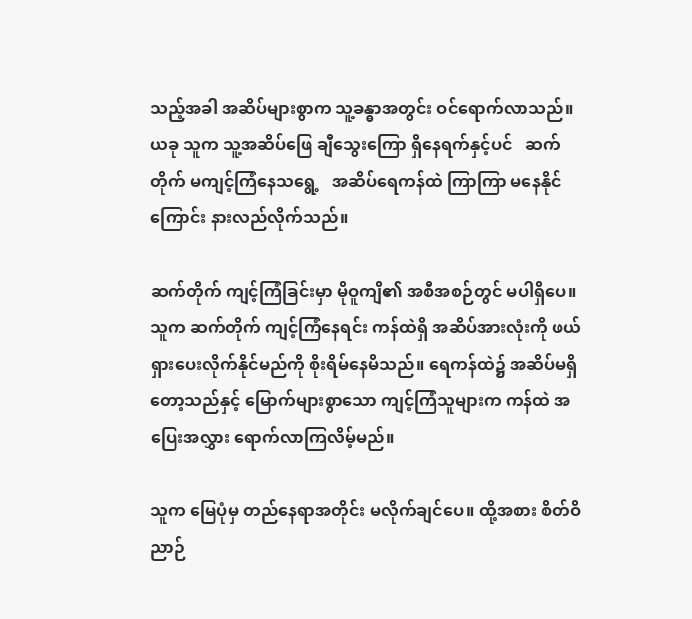သည့်အခါ အဆိပ်များစွာက သူ့ခန္ဓာအတွင်း ဝင်ရောက်လာသည်။ ယခု သူက သူ့အဆိပ်ဖြေ ချီသွေးကြော ရှိနေရက်နှင့်ပင်   ဆက်တိုက် မကျင့်ကြံနေသရွေ့   အဆိပ်ရေကန်ထဲ ကြာကြာ မနေနိုင်ကြောင်း နားလည်လိုက်သည်။

ဆက်တိုက် ကျင့်ကြံခြင်းမှာ မိုဝူကျိ၏ အစီအစဉ်တွင် မပါရှိပေ။ သူက ဆက်တိုက် ကျင့်ကြံနေရင်း ကန်ထဲရှိ အဆိပ်အားလုံးကို ဖယ်ရှားပေးလိုက်နိုင်မည်ကို စိုးရိမ်နေမိသည်။ ရေကန်ထဲ၌ အဆိပ်မရှိတော့သည်နှင့် မြောက်များစွာသော ကျင့်ကြံသူများက ကန်ထဲ အပြေးအလွှား ရောက်လာကြလိမ့်မည်။

သူက မြေပုံမှ တည်နေရာအတိုင်း မလိုက်ချင်ပေ။ ထို့အစား စိတ်ဝိညာဉ်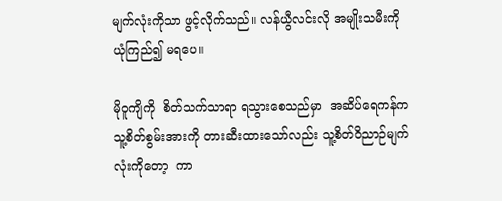မျက်လုံးကိုသာ ဖွင့်လိုက်သည်။ လန်ယွီလင်းလို အမျိုးသမီးကို ယုံကြည်၍ မရပေ။

မိုဝူကျိကို  စိတ်သက်သာရာ ရသွားစေသည်မှာ  အဆိပ်ရေကန်က သူ့စိတ်စွမ်းအားကို တားဆီးထားသော်လည်း သူ့စိတ်ဝိညာဉ်မျက်လုံးကိုတော့  ကာ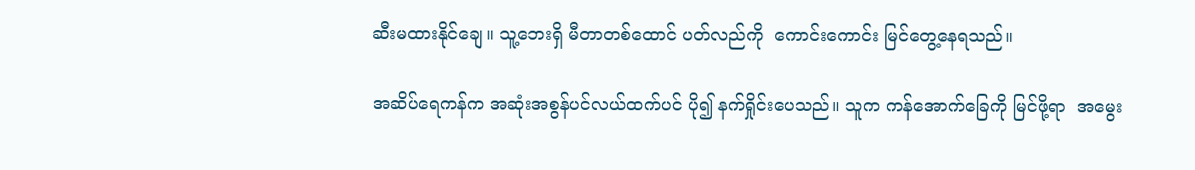ဆီးမထားနိုင်ချေ။ သူ့ဘေးရှိ မီတာတစ်ထောင် ပတ်လည်ကို  ကောင်းကောင်း မြင်တွေ့နေရသည်။

အဆိပ်ရေကန်က အဆုံးအစွန်ပင်လယ်ထက်ပင် ပို၍ နက်ရှိုင်းပေသည်။ သူက ကန်အောက်ခြေကို မြင်ဖို့ရာ  အမွေး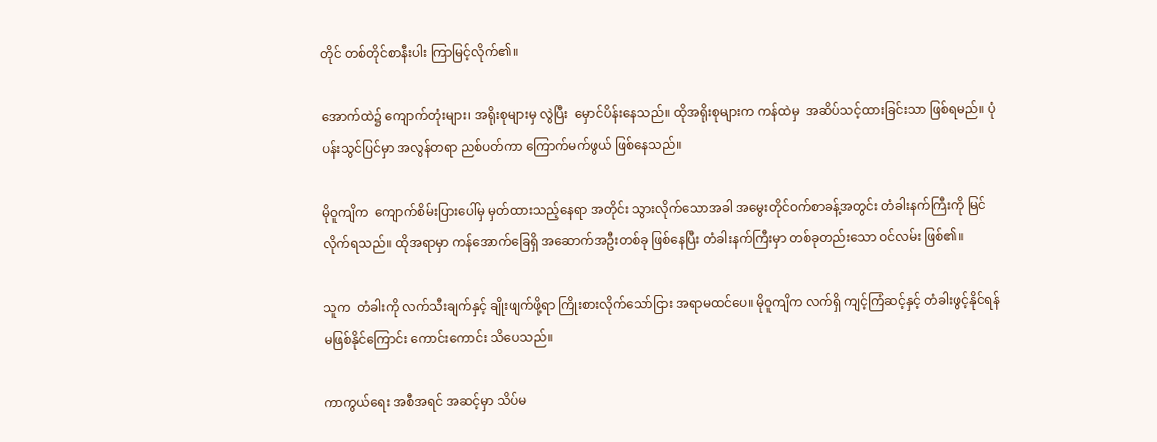တိုင် တစ်တိုင်စာနီးပါး ကြာမြင့်လိုက်၏။

အောက်ထဲ၌ ကျောက်တုံးများ၊ အရိုးစုများမှ လွဲပြီး  မှောင်ပိန်းနေသည်။ ထိုအရိုးစုများက ကန်ထဲမှ  အဆိပ်သင့်ထားခြင်းသာ ဖြစ်ရမည်။ ပုံပန်းသွင်ပြင်မှာ အလွန်တရာ ညစ်ပတ်ကာ ကြောက်မက်ဖွယ် ဖြစ်နေသည်။

မိုဝူကျိက  ကျောက်စိမ်းပြားပေါ်မှ မှတ်ထားသည့်နေရာ အတိုင်း သွားလိုက်သောအခါ အမွေးတိုင်ဝက်စာခန့်အတွင်း တံခါးနက်ကြီးကို မြင်လိုက်ရသည်။ ထိုအရာမှာ ကန်အောက်ခြေရှိ အဆောက်အဦးတစ်ခု ဖြစ်နေပြီး တံခါးနက်ကြီးမှာ တစ်ခုတည်းသော ဝင်လမ်း ဖြစ်၏။

သူက  တံခါးကို လက်သီးချက်နှင့် ချိုးဖျက်ဖို့ရာ ကြိုးစားလိုက်သော်ငြား အရာမထင်ပေ။ မိုဝူကျိက လက်ရှိ ကျင့်ကြံဆင့်နှင့် တံခါးဖွင့်နိုင်ရန် မဖြစ်နိုင်ကြောင်း ကောင်းကောင်း သိပေသည်။

ကာကွယ်ရေး အစီအရင် အဆင့်မှာ သိပ်မ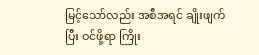မြင့်သော်လည်း အစီအရင် ချိုးဖျက်ပြီး ဝင်ဖို့ရာ ကြိုး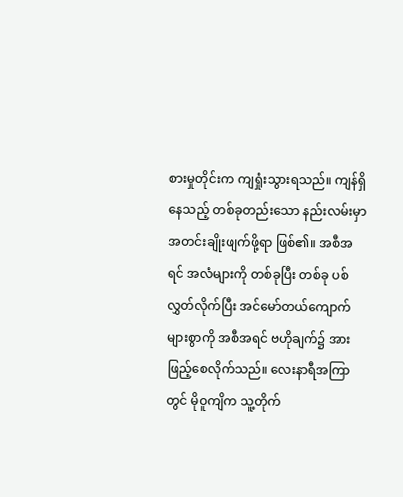စားမှုတိုင်းက ကျရှုံးသွားရသည်။ ကျန်ရှိနေသည့် တစ်ခုတည်းသော နည်းလမ်းမှာ  အတင်းချိုးဖျက်ဖို့ရာ ဖြစ်၏။ အစီအရင် အလံများကို တစ်ခုပြီး တစ်ခု ပစ်လွှတ်လိုက်ပြီး အင်မော်တယ်ကျောက်များစွာကို အစီအရင် ဗဟိုချက်၌ အားဖြည့်စေလိုက်သည်။ လေးနာရီအကြာတွင် မိုဝူကျိက သူ့တိုက်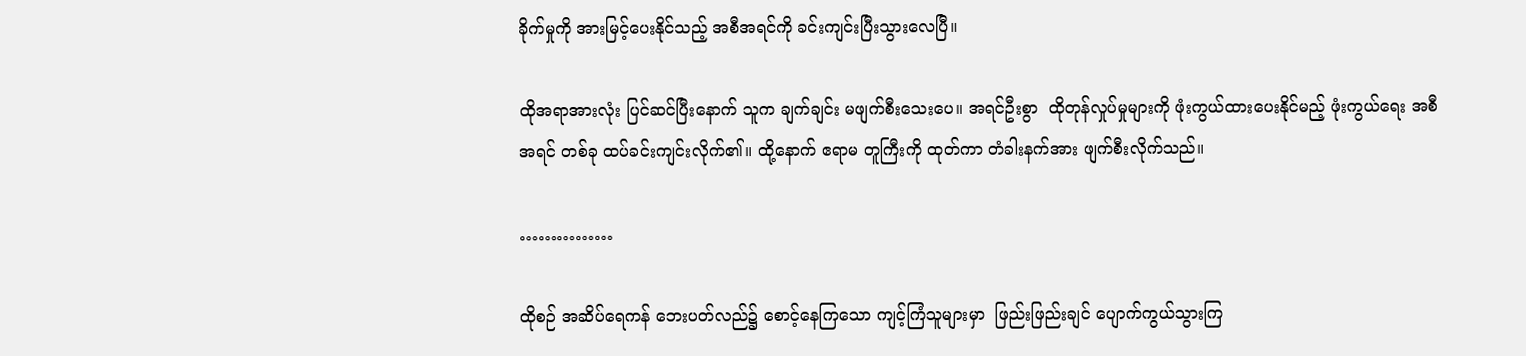ခိုက်မှုကို အားမြင့်ပေးနိုင်သည့် အစီအရင်ကို ခင်းကျင်းပြီးသွားလေပြီ။

ထိုအရာအားလုံး ပြင်ဆင်ပြီးနောက် သူက ချက်ချင်း မဖျက်စီးသေးပေ။ အရင်ဦးစွာ  ထိုတုန်လှုပ်မှုများကို ဖုံးကွယ်ထားပေးနိုင်မည့် ဖုံးကွယ်ရေး အစီအရင် တစ်ခု ထပ်ခင်းကျင်းလိုက်၏။ ထို့နောက် ဧရာမ တူကြီးကို ထုတ်ကာ တံခါးနက်အား ဖျက်စီးလိုက်သည်။

……………

ထိုစဉ် အဆိပ်ရေကန် ဘေးပတ်လည်၌ စောင့်နေကြသော ကျင့်ကြံသူများမှာ  ဖြည်းဖြည်းချင် ပျောက်ကွယ်သွားကြ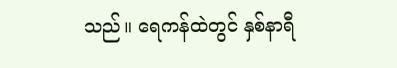သည်။ ရေကန်ထဲတွင် နှစ်နာရီ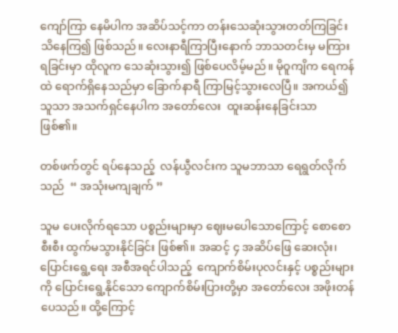ကျော်ကြာ နေမိပါက အဆိပ်သင့်ကာ တန်းသေဆုံးသွားတတ်ကြခြင်း သိနေကြ၍ ဖြစ်သည်။ လေးနာရီကြာပြီးနောက် ဘာသတင်းမှ မကြားရခြင်းမှာ ထိုလူက သေဆုံးသွား၍ ဖြစ်ပေလိမ့်မည်။ မိုဝူကျိက ရေကန်ထဲ ရောက်ရှိနေသည်မှာ ခြောက်နာရီ ကြာမြင့်သွားလေပြီ။ အကယ်၍ သူသာ အသက်ရှင်နေပါက အတော်လေး  ထူးဆန်းနေခြင်းသာ ဖြစ်၏။

တစ်ဖက်တွင် ရပ်နေသည့်  လန်ယွီလင်းက သူမဘာသာ ရေရွတ်လိုက်သည်  “ အသုံးမကျချက် ”

သူမ ပေးလိုက်ရသော ပစ္စည်းများမှာ ဈေးမပေါသောကြောင့် စောစောစီးစီး ထွက်မသွားနိုင်ခြင်း ဖြစ်၏။ အဆင့် ၄ အဆိပ်ဖြေ ဆေးလုံး၊ ပြောင်းရွေ့ရေး အစီအရင်ပါသည့်  ကျောက်စိမ်းပုလင်းနှင့် ပစ္စည်းများကို ပြောင်းရွေ့နိုင်သော ကျောက်စိမ်းပြားတို့မှာ အတော်လေး အဖိုးတန်ပေသည်။ ထို့ကြောင့်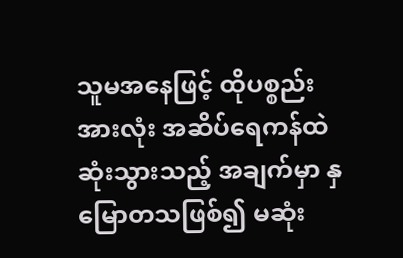သူမအနေဖြင့် ထိုပစ္စည်းအားလုံး အဆိပ်ရေကန်ထဲ ဆုံးသွားသည့် အချက်မှာ နှမြောတသဖြစ်၍ မဆုံး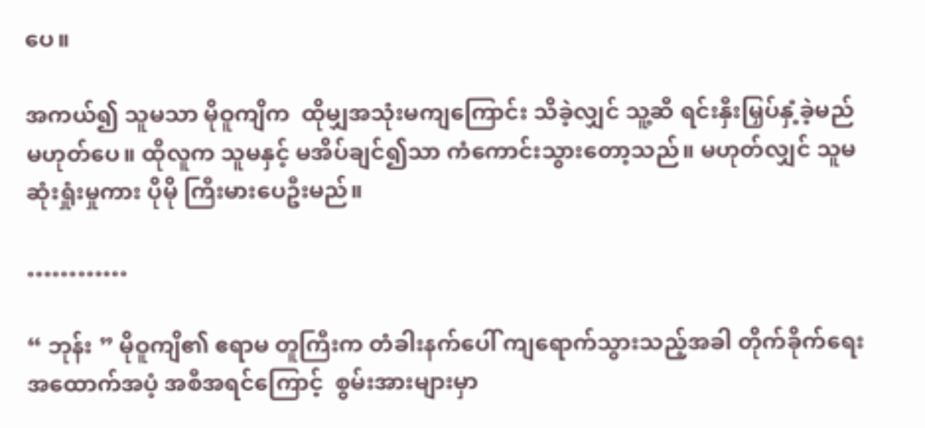ပေ။

အကယ်၍ သူမသာ မိုဝူကျိက  ထိုမျှအသုံးမကျကြောင်း သိခဲ့လျှင် သူ့ဆီ ရင်းနှီးမြှပ်နှံ့ခဲ့မည် မဟုတ်ပေ။ ထိုလူက သူမနှင့် မအိပ်ချင်၍သာ ကံကောင်းသွားတော့သည်။ မဟုတ်လျှင် သူမ ဆုံးရှုံးမှုကား ပိုမို ကြီးမားပေဦးမည်။

…………

“ ဘုန်း ” မိုဝူကျိ၏ ဧရာမ တူကြီးက တံခါးနက်ပေါ် ကျရောက်သွားသည့်အခါ တိုက်ခိုက်ရေး အထောက်အပံ့ အစီအရင်ကြောင့်  စွမ်းအားများမှာ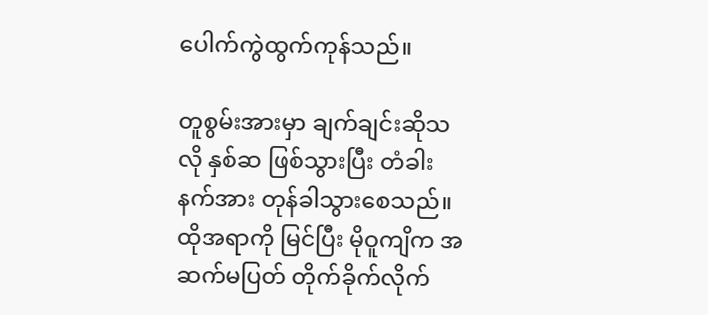ပေါက်ကွဲထွက်ကုန်သည်။

တူစွမ်းအားမှာ ချက်ချင်းဆိုသလို နှစ်ဆ ဖြစ်သွားပြီး တံခါးနက်အား တုန်ခါသွားစေသည်။ ထိုအရာကို မြင်ပြီး မိုဝူကျိက အဆက်မပြတ် တိုက်ခိုက်လိုက်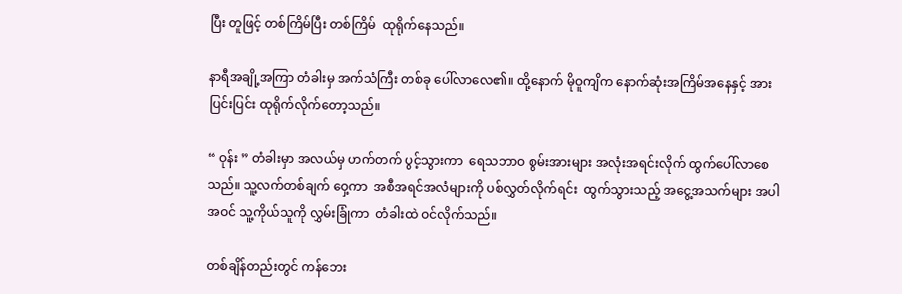ပြီး တူဖြင့် တစ်ကြိမ်ပြီး တစ်ကြိမ်  ထုရိုက်နေသည်။

နာရီအချို့အကြာ တံခါးမှ အက်သံကြီး တစ်ခု ပေါ်လာလေ၏။ ထို့နောက် မိုဝူကျိက နောက်ဆုံးအကြိမ်အနေနှင့် အားပြင်းပြင်း ထုရိုက်လိုက်တော့သည်။

“ ဝုန်း ” တံခါးမှာ အလယ်မှ ဟက်တက် ပွင့်သွားကာ  ရေသဘာဝ စွမ်းအားများ အလုံးအရင်းလိုက် ထွက်ပေါ်လာစေသည်။ သူ့လက်တစ်ချက် ဝှေ့ကာ  အစီအရင်အလံများကို ပစ်လွှတ်လိုက်ရင်း  ထွက်သွားသည့် အငွေ့အသက်များ အပါအဝင် သူ့ကိုယ်သူကို လွှမ်းခြုံကာ  တံခါးထဲ ဝင်လိုက်သည်။

တစ်ချိန်တည်းတွင် ကန်ဘေး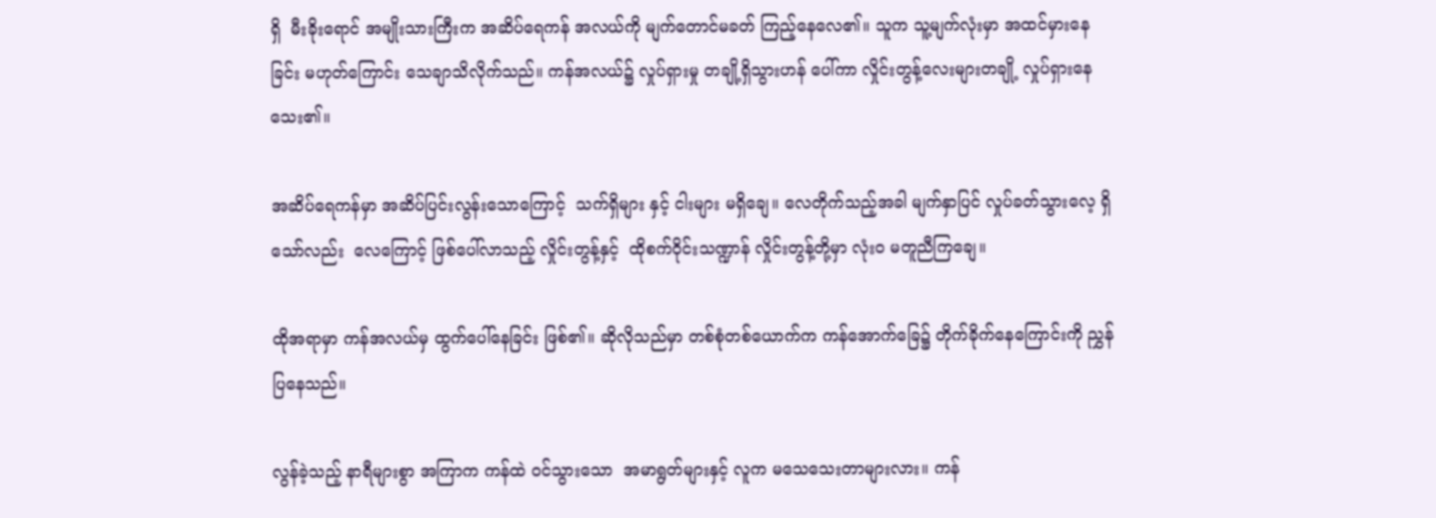ရှိ  မီးခိုးရောင် အမျိုးသားကြီးက အဆိပ်ရေကန် အလယ်ကို မျက်တောင်မခတ် ကြည့်နေလေ၏။ သူက သူ့မျက်လုံးမှာ အထင်မှားနေခြင်း မဟုတ်ကြောင်း သေချာသိလိုက်သည်။ ကန်အလယ်၌ လှုပ်ရှားမှု တချို့ရှိသွားဟန် ပေါ်ကာ လှိုင်းတွန့်လေးများတချို့ လှုပ်ရှားနေသေး၏။

အဆိပ်ရေကန်မှာ အဆိပ်ပြင်းလွန်းသောကြောင့်  သက်ရှိများ နှင့် ငါးများ မရှိချေ။ လေတိုက်သည့်အခါ မျက်နှာပြင် လှုပ်ခတ်သွားလေ့ ရှိသော်လည်း  လေကြောင့် ဖြစ်ပေါ်လာသည့် လှိုင်းတွန့်နှင့်  ထိုစက်ဝိုင်းသဏ္ဍာန် လှိုင်းတွန့်တို့မှာ လုံးဝ မတူညီကြချေ။

ထိုအရာမှာ ကန်အလယ်မှ ထွက်ပေါ်နေခြင်း ဖြစ်၏။ ဆိုလိုသည်မှာ တစ်စုံတစ်ယောက်က ကန်အောက်ခြေ၌ တိုက်ခိုက်နေကြောင်းကို ညွှန်ပြနေသည်။

လွန်ခဲ့သည့် နာရီများစွာ အကြာက ကန်ထဲ ဝင်သွားသော  အမာရွတ်များနှင့် လူက မသေသေးတာများလား။ ကန်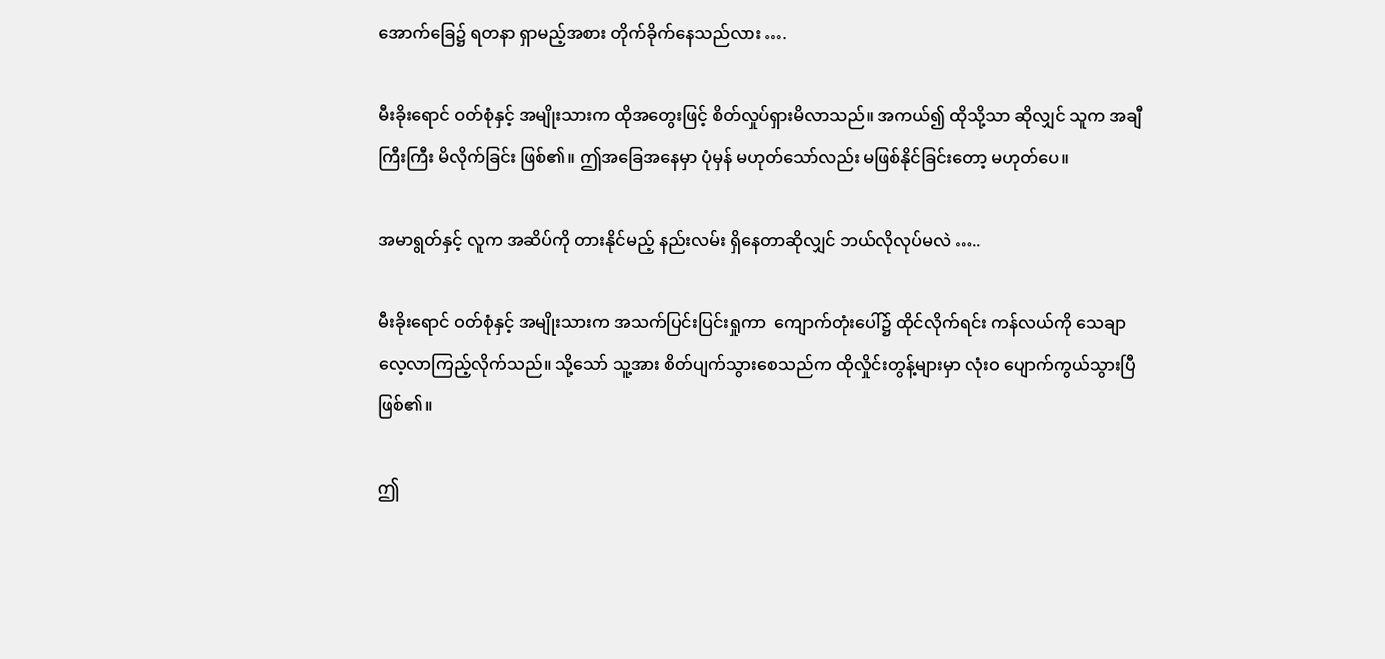အောက်ခြေ၌ ရတနာ ရှာမည့်အစား တိုက်ခိုက်နေသည်လား ….

မီးခိုးရောင် ဝတ်စုံနှင့် အမျိုးသားက ထိုအတွေးဖြင့် စိတ်လှုပ်ရှားမိလာသည်။ အကယ်၍ ထိုသို့သာ ဆိုလျှင် သူက အချီကြီးကြီး မိလိုက်ခြင်း ဖြစ်၏။ ဤအခြေအနေမှာ ပုံမှန် မဟုတ်သော်လည်း မဖြစ်နိုင်ခြင်းတော့ မဟုတ်ပေ။

အမာရွတ်နှင့် လူက အဆိပ်ကို တားနိုင်မည့် နည်းလမ်း ရှိနေတာဆိုလျှင် ဘယ်လိုလုပ်မလဲ …..

မီးခိုးရောင် ဝတ်စုံနှင့် အမျိုးသားက အသက်ပြင်းပြင်းရှုကာ  ကျောက်တုံးပေါ်၌ ထိုင်လိုက်ရင်း ကန်လယ်ကို သေချာလေ့လာကြည့်လိုက်သည်။ သို့သော် သူ့အား စိတ်ပျက်သွားစေသည်က ထိုလှိုင်းတွန့်များမှာ လုံးဝ ပျောက်ကွယ်သွားပြီ ဖြစ်၏။

ဤ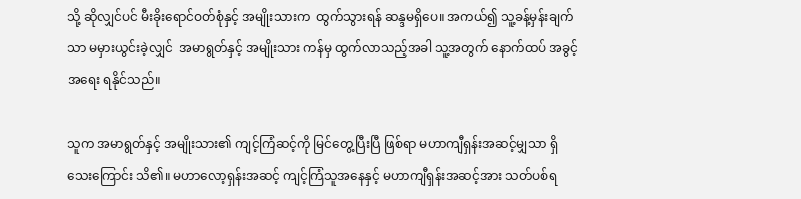သို့ ဆိုလျှင်ပင် မီးခိုးရောင်ဝတ်စုံနှင့် အမျိုးသားက  ထွက်သွားရန် ဆန္ဒမရှိ‌ပေ။ အကယ်၍ သူ့ခန့်မှန်းချက်သာ မမှားယွင်းခဲ့လျှင်  အမာရွတ်နှင့် အမျိုးသား ကန်မှ ထွက်လာသည့်အခါ သူ့အတွက် နောက်ထပ် အခွင့်အရေး ရနိုင်သည်။

သူက အမာရွတ်နှင့် အမျိုးသား၏ ကျင့်ကြံဆင့်ကို မြင်တွေ့ပြီးပြီ ဖြစ်ရာ မဟာကျီရှန်းအဆင့်မျှသာ ရှိသေးကြောင်း သိ၏။ မဟာလော့ရှန်းအဆင့် ကျင့်ကြံသူအနေနှင့် မဟာကျီရှန်းအဆင့်အား သတ်ပစ်ရ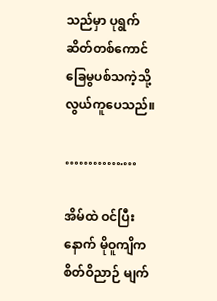သည်မှာ ပုရွက်ဆိတ်တစ်ကောင် ခြေမွပစ်သကဲ့သို့ လွယ်ကူပေသည်။

………….…

အိမ်ထဲ ဝင်ပြီးနောက် မိုဝူကျိက စိတ်ဝိညာဉ် မျက်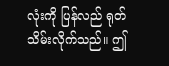လုံးကို ပြန်လည် ရုတ်သိမ်းလိုက်သည်။ ဤ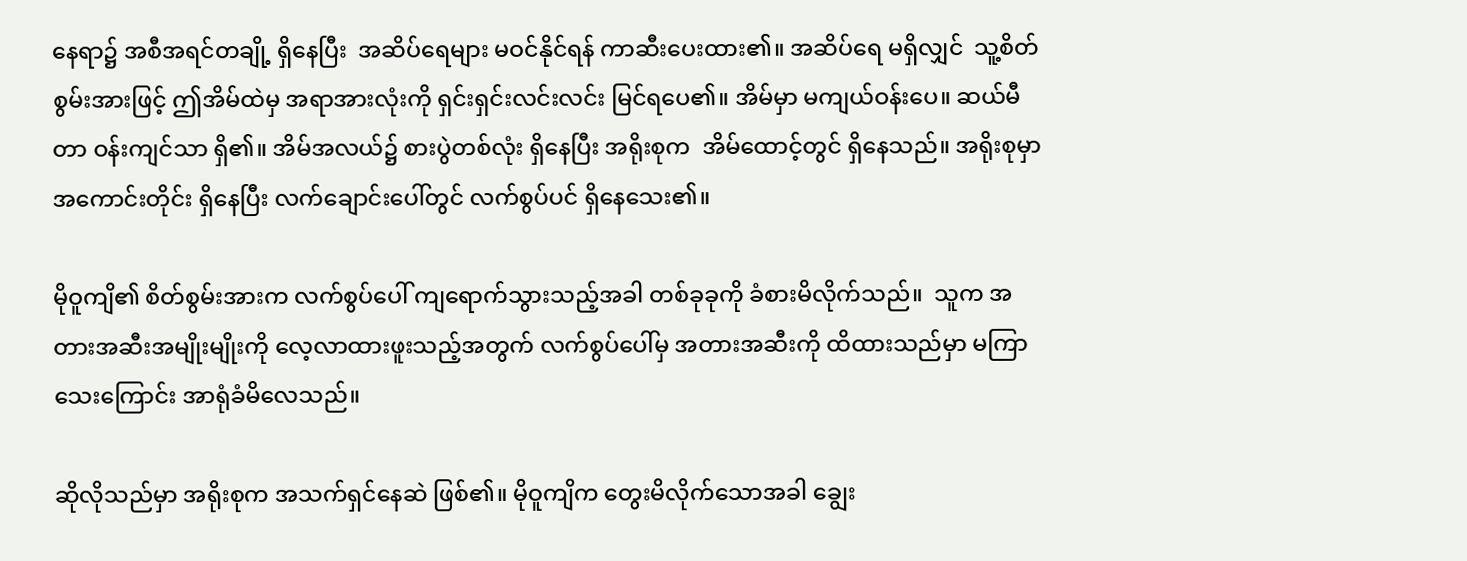နေရာ၌ အစီအရင်တချို့ ရှိနေပြီး  အဆိပ်ရေများ မဝင်နိုင်ရန် ကာဆီးပေးထား၏။ အဆိပ်ရေ မရှိလျှင်  သူ့စိတ်စွမ်းအားဖြင့် ဤအိမ်ထဲမှ အရာအားလုံးကို ရှင်းရှင်းလင်းလင်း မြင်ရပေ၏။ အိမ်မှာ မကျယ်ဝန်းပေ။ ဆယ်မီတာ ဝန်းကျင်သာ ရှိ၏။ အိမ်အလယ်၌ စားပွဲတစ်လုံး ရှိနေပြီး အရိုးစုက  အိမ်ထောင့်တွင် ရှိနေသည်။ အရိုးစုမှာ အကောင်းတိုင်း ရှိနေပြီး လက်ချောင်းပေါ်တွင် လက်စွပ်ပင် ရှိနေသေး၏။

မိုဝူကျိ၏ စိတ်စွမ်းအားက လက်စွပ်ပေါ် ကျရောက်သွားသည့်အခါ တစ်ခုခုကို ခံစားမိလိုက်သည်။  သူက အတားအဆီးအမျိုးမျိုးကို လေ့လာထားဖူးသည့်အတွက် လက်စွပ်ပေါ်မှ အတားအဆီးကို ထိထားသည်မှာ မကြာသေးကြောင်း အာရုံခံမိလေသည်။

ဆိုလိုသည်မှာ အရိုးစုက အသက်ရှင်နေဆဲ ဖြစ်၏။ မိုဝူကျိက တွေးမိလိုက်သောအခါ ချွေး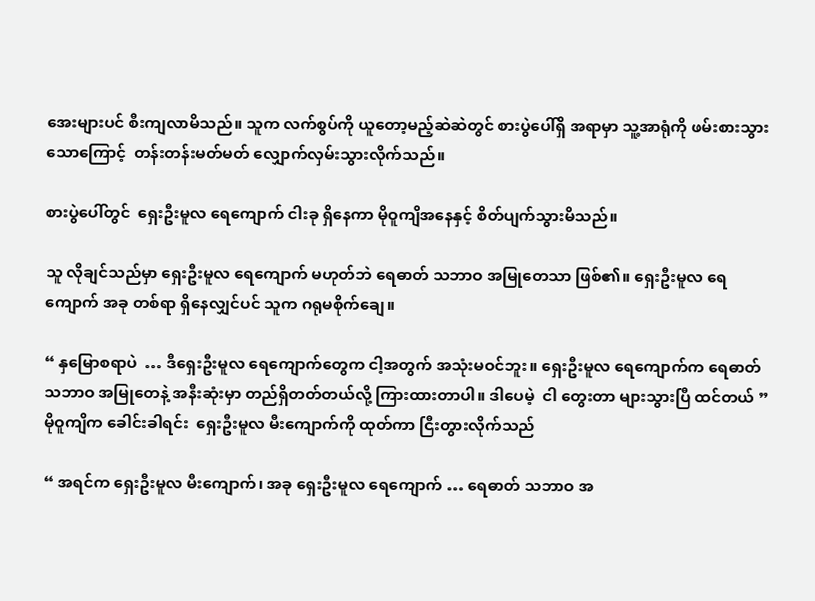အေးများပင် စီးကျလာမိသည်။ သူက လက်စွပ်ကို ယူတော့မည့်ဆဲဆဲတွင် စားပွဲပေါ်ရှိ အရာမှာ သူ့အာရုံကို ဖမ်းစားသွားသောကြောင့်  တန်းတန်းမတ်မတ် လျှောက်လှမ်းသွားလိုက်သည်။

စားပွဲပေါ်တွင်  ရှေးဦးမူလ ရေကျောက် ငါးခု ရှိနေကာ မိုဝူကျိအနေနှင့် စိတ်ပျက်သွားမိသည်။

သူ လိုချင်သည်မှာ ရှေးဦးမူလ ရေကျောက် မဟုတ်ဘဲ ရေဓာတ် သဘာဝ အမြုတေသာ ဖြစ်၏။ ရှေးဦးမူလ ရေကျောက် အခု တစ်ရာ ရှိနေလျှင်ပင် သူက ဂရုမစိုက်ချေ။

“ နှမြောစရာပဲ  … ဒီရှေးဦးမူလ ရေကျောက်တွေက ငါ့အတွက် အသုံးမဝင်ဘူး။ ရှေးဦးမူလ ရေကျောက်က ရေဓာတ် သဘာဝ အမြုတေနဲ့ အနီးဆုံးမှာ တည်ရှိတတ်တယ်လို့ ကြားထားတာပါ။ ဒါပေမဲ့  ငါ တွေးတာ များသွားပြီ ထင်တယ် ” မိုဝူကျိက ခေါင်းခါရင်း  ရှေးဦးမူလ မီးကျောက်ကို ထုတ်ကာ ငြီးတွားလိုက်သည်

“ အရင်က ရှေးဦးမူလ မီးကျောက်၊ အခု ရှေးဦးမူလ ရေကျောက် … ရေဓာတ် သဘာဝ အ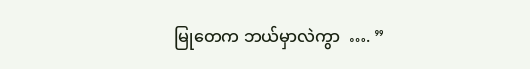မြုတေက ဘယ်မှာလဲကွာ  …. ”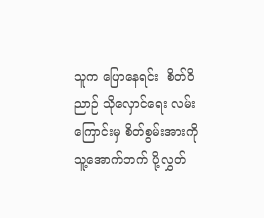သူက ပြောနေရင်း  စိတ်ဝိညာဉ် သိုလှောင်ရေး လမ်းကြောင်းမှ စိတ်စွမ်းအားကို သူ့အောက်ဘက် ပို့လွှတ်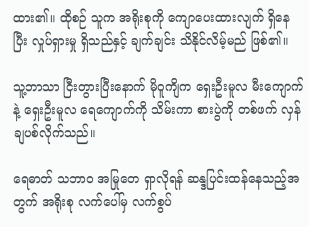ထား၏။ ထိုစဉ် သူက အရိုးစုကို ကျောပေးထားလျက် ရှိနေပြီး လှုပ်ရှားမှု ရှိသည်နှင့် ချက်ချင်း သိနိုင်လိမ့်မည် ဖြစ်၏။

သူ့ဘာသာ ငြီးတွားပြီးနောက် မိုဝူကျိက ရှေးဦးမူလ မီးကျောက်နဲ့ ရှေးဦးမူလ ရေကျောက်ကို သိမ်းကာ စားပွဲကို တစ်ဖက် လှန်ချပစ်လိုက်သည်။

ရေဓာတ် သဘာဝ အမြုတေ ရှာလိုရန် ဆန္ဒပြင်းထန်နေသည့်အတွက် အရိုးစု လက်ပေါ်မှ လက်စွပ်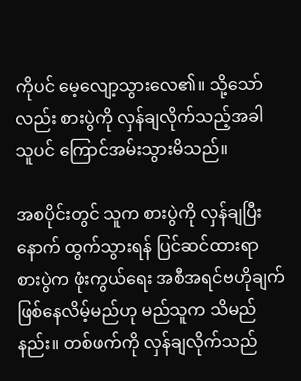ကိုပင် မေ့လျော့သွားလေ၏။ သို့သော်လည်း စားပွဲကို လှန်ချလိုက်သည့်အခါ သူပင် ကြောင်အမ်းသွားမိသည်။

အစပိုင်းတွင် သူက စားပွဲကို လှန်ချပြီးနောက် ထွက်သွားရန် ပြင်ဆင်ထားရာ  စားပွဲက ဖုံးကွယ်ရေး အစီအရင်ဗဟိုချက် ဖြစ်နေလိမ့်မည်ဟု မည်သူက သိမည်နည်း။ တစ်ဖက်ကို လှန်ချလိုက်သည်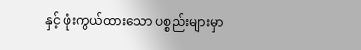နှင့် ဖုံးကွယ်ထားသော ပစ္စည်းများမှာ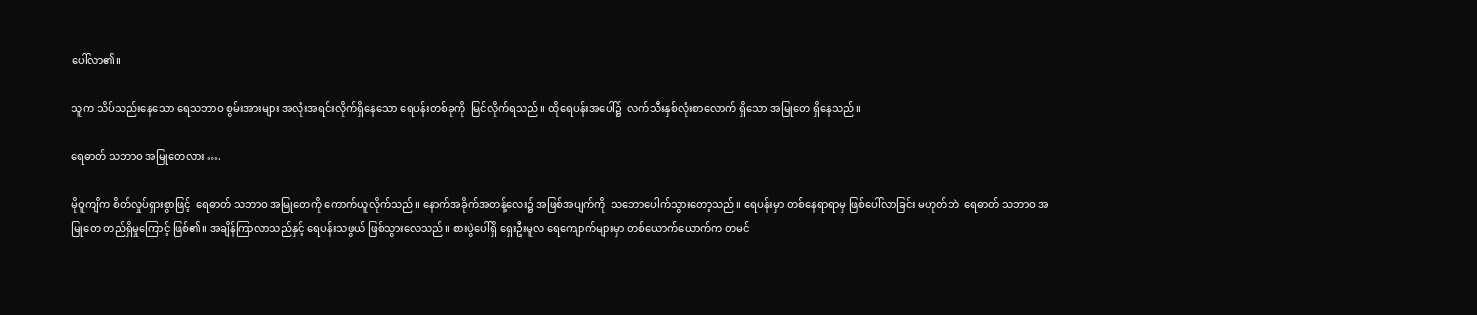ပေါ်လာ၏။

သူက သိပ်သည်းနေသော ရေသဘာဝ စွမ်းအားများ အလုံးအရင်းလိုက်ရှိနေသော ရေပန်းတစ်ခုကို  မြင်လိုက်ရသည်။ ထိုရေပန်းအပေါ်၌  လက်သီးနှစ်လုံးစာလောက် ရှိသော အမြုတေ ရှိနေသည်။

ရေဓာတ် သဘာဝ အမြုတေလား ….

မိုဝူကျိက စိတ်လှုပ်ရှားစွာဖြင့်  ရေဓာတ် သဘာဝ အမြုတေကို ကောက်ယူလိုက်သည်။ နောက်အခိုက်အတန့်လေး၌ အဖြစ်အပျက်ကို  သဘောပေါက်သွားတော့သည်။ ရေပန်းမှာ တစ်နေရာရာမှ ဖြစ်ပေါ်လာခြင်း မဟုတ်ဘဲ  ရေဓာတ် သဘာဝ အမြုတေ တည်ရှိမှုကြောင့် ဖြစ်၏။ အချိန်ကြာလာသည်နှင့် ရေပန်းသဖွယ် ဖြစ်သွားလေသည်။ စားပွဲပေါ်ရှိ ရှေးဦးမူလ ရေကျောက်များမှာ တစ်ယောက်ယောက်က တမင်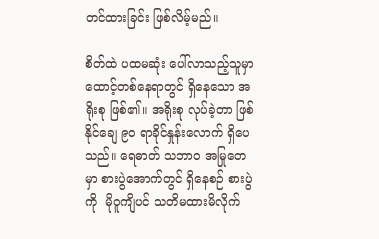တင်ထားခြင်း ဖြစ်လိမ့်မည်။

စိတ်ထဲ ပထမဆုံး ပေါ်လာသည့်သူမှာ ထောင့်တစ်နေရာတွင် ရှိနေသော အရိုးစု ဖြစ်၏။ အရိုးစု လုပ်ခဲ့တာ ဖြစ်နိုင်ချေ ၉၀ ရာခိုင်နှုန်းလောက် ရှိပေသည်။ ရေဓာတ် သဘာဝ အမြုတေမှာ စားပွဲအောက်တွင် ရှိနေစဉ် စားပွဲကို  မိုဝူကျိပင် သတိမထားမိလိုက်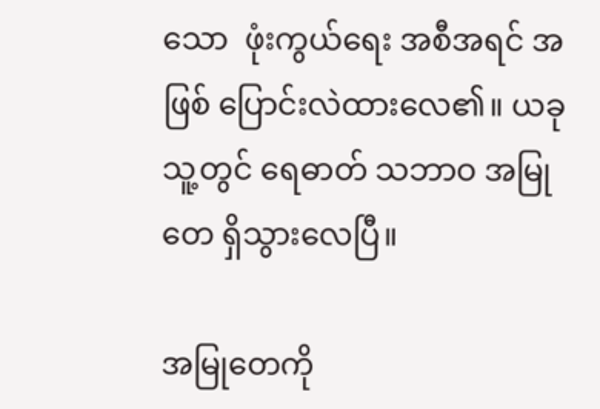သော  ဖုံးကွယ်ရေး အစီအရင် အဖြစ် ပြောင်းလဲထားလေ၏။ ယခု သူ့တွင် ရေဓာတ် သဘာဝ အမြုတေ ရှိသွားလေပြီ။

အမြုတေကို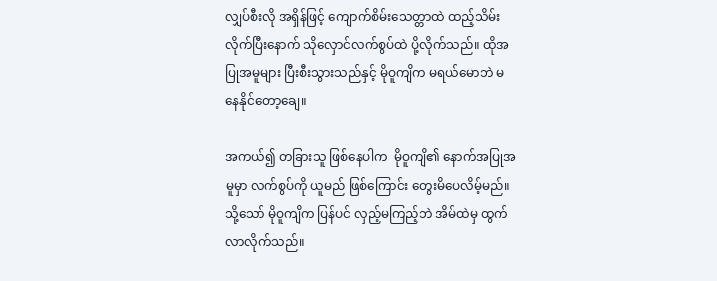လျှပ်စီးလို အရှိန်ဖြင့် ကျောက်စိမ်းသေတ္တာထဲ ထည့်သိမ်းလိုက်ပြီးနောက် သိုလှောင်လက်စွပ်ထဲ ပို့လိုက်သည်။ ထိုအပြုအမူများ ပြီးစီးသွားသည်နှင့် မိုဝူကျိက မရယ်မောဘဲ မနေနိုင်တော့ချေ။

အကယ်၍ တခြားသူ ဖြစ်နေပါက  မိုဝူကျိ၏ နောက်အပြုအမူမှာ လက်စွပ်ကို ယူမည် ဖြစ်ကြောင်း တွေးမိပေလိမ့်မည်။ သို့သော် မိုဝူကျိက ပြန်ပင် လှည့်မကြည့်ဘဲ အိမ်ထဲမှ ထွက်လာလိုက်သည်။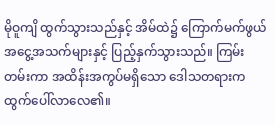မိုဝူကျိ ထွက်သွားသည်နှင့် အိမ်ထဲ၌ ကြောက်မက်ဖွယ် အငွေ့အသက်များနှင့် ပြည့်နှက်သွားသည်။ ကြမ်းတမ်းကာ အထိန်းအကွပ်မရှိ‌သော ဒေါသတရားက ထွက်ပေါ်လာလေ၏။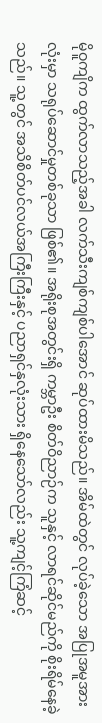မိုဝူကျိက ထွက်လာသည့်အခါ လက်သီးကျစ်ကျစ်ပါအောင် ဆုပ်ထားမိသည်။ အိမ်ထဲတွင် လုပ်ခဲ့သော အပြုအမူအားလုံးမှာ သရုပ်ဆောင်မှုတစ်ခုသာ ဖြစ်၏။ အရိုးစုအတွင်းရှိ ကမ္ဘာဦး စိတ်ဝိညာဉ်က သူနှင့် လာရင်ဆိုင်မည်ကို စိုးရိမ်နေခဲ့သည်။ သူ့တွင် အသိစိတ်ပင်လယ်အကြီးကြီးနှင့် ပညာရှင်နှလုံးသား ရှိနေသော်လည်း သူ့ကျင့်ကြံဆင့်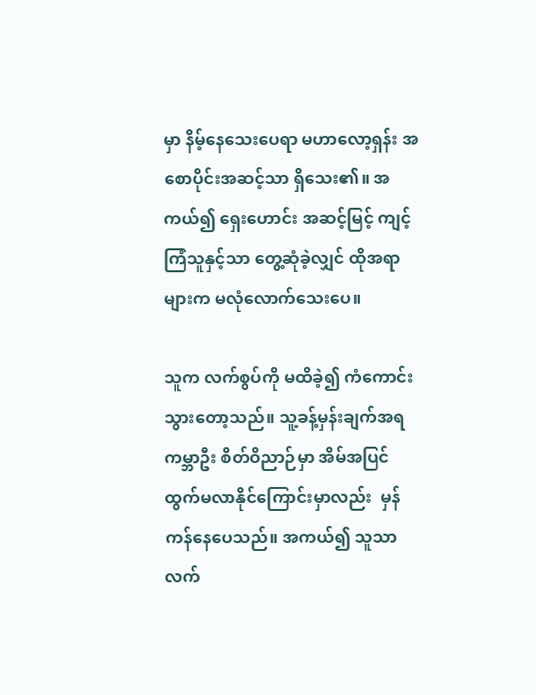မှာ နိမ့်နေသေးပေရာ မဟာလော့ရှန်း အစောပိုင်းအဆင့်သာ ရှိသေး၏။ အကယ်၍ ရှေးဟောင်း အဆင့်မြင့် ကျင့်ကြံသူနှင့်သာ တွေ့ဆုံခဲ့လျှင် ထိုအရာများက မလုံလောက်သေးပေ။

သူက လက်စွပ်ကို မထိခဲ့၍ ကံကောင်းသွားတော့သည်။ သူ့ခန့်မှန်းချက်အရ  ကမ္ဘာဦး စိတ်ဝိညာဉ်မှာ အိမ်အပြင် ထွက်မလာနိုင်ကြောင်းမှာလည်း  မှန်ကန်နေပေသည်။ အကယ်၍ သူသာ လက်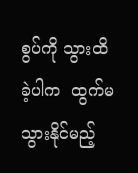စွပ်ကို သွားထိခဲ့ပါက  ထွက်မသွားနိုင်မည့်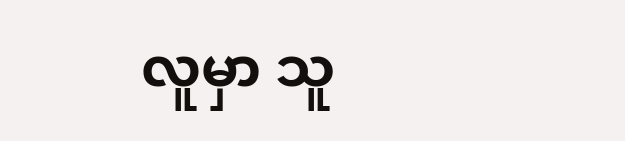လူမှာ သူ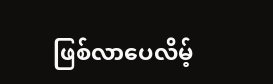ဖြစ်လာပေလိမ့်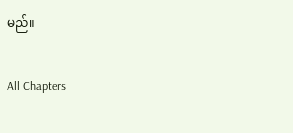မည်။

All Chapters